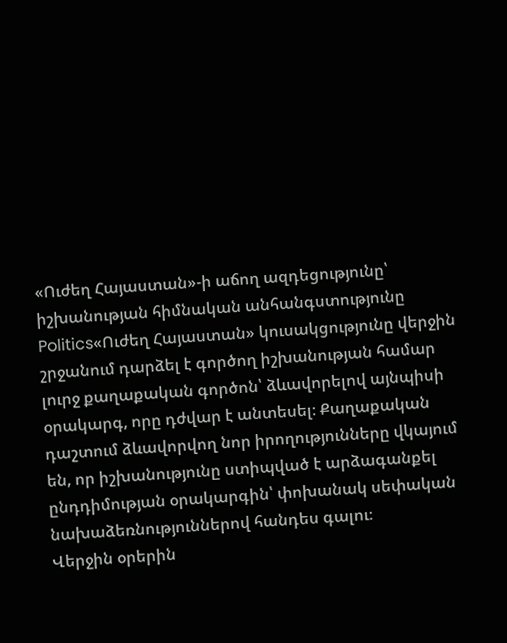«Ուժեղ Հայաստան»-ի աճող ազդեցությունը՝ իշխանության հիմնական անհանգստությունը
Politics«Ուժեղ Հայաստան» կուսակցությունը վերջին շրջանում դարձել է գործող իշխանության համար լուրջ քաղաքական գործոն՝ ձևավորելով այնպիսի օրակարգ, որը դժվար է անտեսել։ Քաղաքական դաշտում ձևավորվող նոր իրողությունները վկայում են, որ իշխանությունը ստիպված է արձագանքել ընդդիմության օրակարգին՝ փոխանակ սեփական նախաձեռնություններով հանդես գալու։
Վերջին օրերին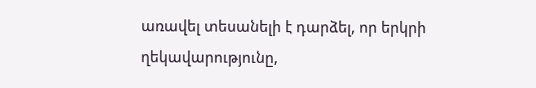առավել տեսանելի է դարձել, որ երկրի ղեկավարությունը,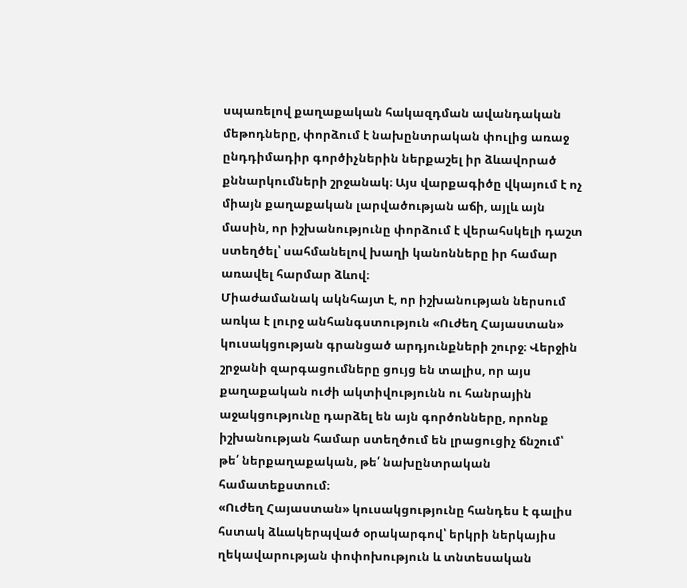սպառելով քաղաքական հակազդման ավանդական մեթոդները, փորձում է նախընտրական փուլից առաջ ընդդիմադիր գործիչներին ներքաշել իր ձևավորած քննարկումների շրջանակ։ Այս վարքագիծը վկայում է ոչ միայն քաղաքական լարվածության աճի, այլև այն մասին, որ իշխանությունը փորձում է վերահսկելի դաշտ ստեղծել՝ սահմանելով խաղի կանոնները իր համար առավել հարմար ձևով։
Միաժամանակ ակնհայտ է, որ իշխանության ներսում առկա է լուրջ անհանգստություն «Ուժեղ Հայաստան» կուսակցության գրանցած արդյունքների շուրջ։ Վերջին շրջանի զարգացումները ցույց են տալիս, որ այս քաղաքական ուժի ակտիվությունն ու հանրային աջակցությունը դարձել են այն գործոնները, որոնք իշխանության համար ստեղծում են լրացուցիչ ճնշում՝ թե՛ ներքաղաքական, թե՛ նախընտրական համատեքստում։
«Ուժեղ Հայաստան» կուսակցությունը հանդես է գալիս հստակ ձևակերպված օրակարգով՝ երկրի ներկայիս ղեկավարության փոփոխություն և տնտեսական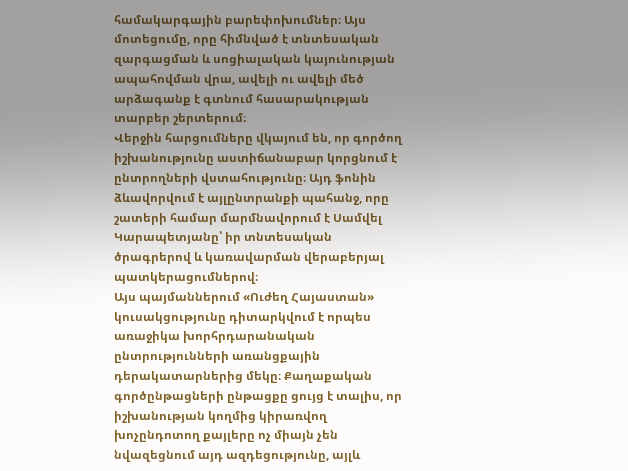համակարգային բարեփոխումներ։ Այս մոտեցումը, որը հիմնված է տնտեսական զարգացման և սոցիալական կայունության ապահովման վրա, ավելի ու ավելի մեծ արձագանք է գտնում հասարակության տարբեր շերտերում։
Վերջին հարցումները վկայում են, որ գործող իշխանությունը աստիճանաբար կորցնում է ընտրողների վստահությունը։ Այդ ֆոնին ձևավորվում է այլընտրանքի պահանջ, որը շատերի համար մարմնավորում է Սամվել Կարապետյանը՝ իր տնտեսական ծրագրերով և կառավարման վերաբերյալ պատկերացումներով։
Այս պայմաններում «Ուժեղ Հայաստան» կուսակցությունը դիտարկվում է որպես առաջիկա խորհրդարանական ընտրությունների առանցքային դերակատարներից մեկը։ Քաղաքական գործընթացների ընթացքը ցույց է տալիս, որ իշխանության կողմից կիրառվող խոչընդոտող քայլերը ոչ միայն չեն նվազեցնում այդ ազդեցությունը, այլև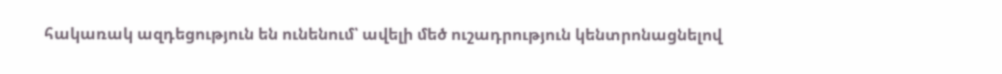հակառակ ազդեցություն են ունենում՝ ավելի մեծ ուշադրություն կենտրոնացնելով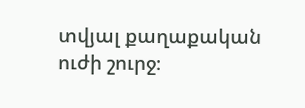տվյալ քաղաքական ուժի շուրջ։